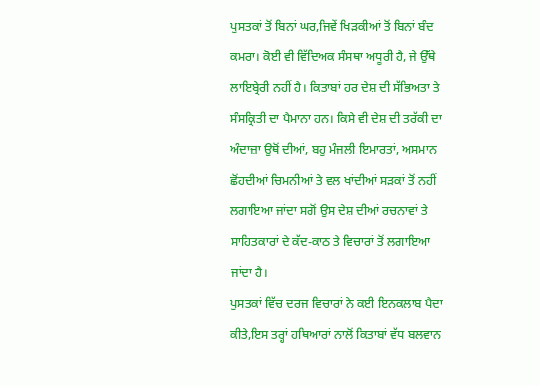ਪੁਸਤਕਾਂ ਤੋਂ ਬਿਨਾਂ ਘਰ,ਜਿਵੇਂ ਖਿੜਕੀਆਂ ਤੋਂ ਬਿਨਾਂ ਬੰਦ ਕਮਰਾ। ਕੋਈ ਵੀ ਵਿੱਦਿਅਕ ਸੰਸਥਾ ਅਧੂਰੀ ਹੈ, ਜੇ ਉੱਥੇ ਲਾਇਬ੍ਰੇਰੀ ਨਹੀਂ ਹੈ। ਕਿਤਾਬਾਂ ਹਰ ਦੇਸ਼ ਦੀ ਸੱਭਿਅਤਾ ਤੇ ਸੰਸਕ੍ਰਿਤੀ ਦਾ ਪੈਮਾਨਾ ਹਨ। ਕਿਸੇ ਵੀ ਦੇਸ਼ ਦੀ ਤਰੱਕੀ ਦਾ ਅੰਦਾਜ਼ਾ ਉਥੋਂ ਦੀਆਂ, ਬਹੁ ਮੰਜਲੀ ਇਮਾਰਤਾਂ, ਅਸਮਾਨ ਛੋਂਹਦੀਆਂ ਚਿਮਨੀਆਂ ਤੇ ਵਲ ਖਾਂਦੀਆਂ ਸੜਕਾਂ ਤੋਂ ਨਹੀਂ ਲਗਾਇਆ ਜਾਂਦਾ ਸਗੋਂ ਉਸ ਦੇਸ਼ ਦੀਆਂ ਰਚਨਾਵਾਂ ਤੇ ਸਾਹਿਤਕਾਰਾਂ ਦੇ ਕੱਦ-ਕਾਠ ਤੇ ਵਿਚਾਰਾਂ ਤੋਂ ਲਗਾਇਆ ਜਾਂਦਾ ਹੈ।
ਪੁਸਤਕਾਂ ਵਿੱਚ ਦਰਜ ਵਿਚਾਰਾਂ ਨੇ ਕਈ ਇਨਕਲਾਬ ਪੈਦਾ ਕੀਤੇ,ਇਸ ਤਰ੍ਹਾਂ ਹਥਿਆਰਾਂ ਨਾਲੋਂ ਕਿਤਾਬਾਂ ਵੱਧ ਬਲਵਾਨ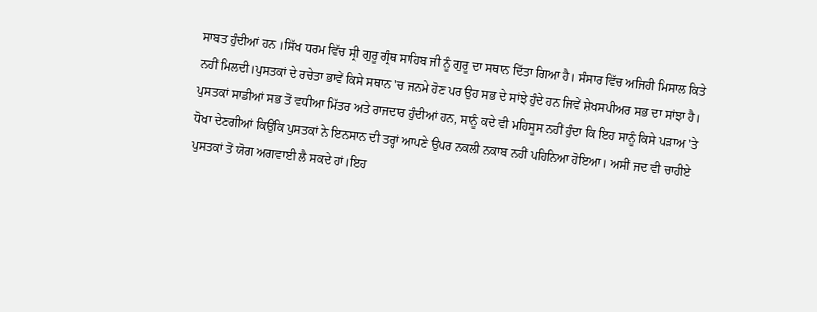ਸਾਬਤ ਹੁੰਦੀਆਂ ਹਨ ।ਸਿੱਖ ਧਰਮ ਵਿੱਚ ਸ੍ਰੀ ਗੁਰੂ ਗ੍ਰੰਥ ਸਾਹਿਬ ਜੀ ਨੂੰ ਗੁਰੂ ਦਾ ਸਥਾਨ ਦਿੱਤਾ ਗਿਆ ਹੈ। ਸੰਸਾਰ ਵਿੱਚ ਅਜਿਹੀ ਮਿਸਾਲ ਕਿਤੇ ਨਹੀਂ ਮਿਲਦੀ।ਪੁਸਤਕਾਂ ਦੇ ਰਚੇਤਾ ਭਾਵੇਂ ਕਿਸੇ ਸਥਾਨ 'ਚ ਜਨਮੇ ਹੋਣ ਪਰ ਉਹ ਸਭ ਦੇ ਸਾਂਝੇ ਹੁੰਦੇ ਹਨ ਜਿਵੇਂ ਸ਼ੇਖਸਪੀਅਰ ਸਭ ਦਾ ਸਾਂਝਾ ਹੈ।
ਪੁਸਤਕਾਂ ਸਾਡੀਆਂ ਸਭ ਤੋਂ ਵਧੀਆ ਮਿੱਤਰ ਅਤੇ ਰਾਜਦਾਰ ਹੁੰਦੀਆਂ ਹਨ, ਸਾਨੂੰ ਕਦੇ ਵੀ ਮਹਿਸੂਸ ਨਹੀਂ ਹੁੰਦਾ ਕਿ ਇਹ ਸਾਨੂੰ ਕਿਸੇ ਪੜਾਅ 'ਤੇ ਧੋਖਾ ਦੇਣਗੀਆਂ ਕਿਉਂਕਿ ਪੁਸਤਕਾਂ ਨੇ ਇਨਸਾਨ ਦੀ ਤਰ੍ਹਾਂ ਆਪਣੇ ਉਪਰ ਨਕਲੀ ਨਕਾਬ ਨਹੀਂ ਪਹਿਨਿਆ ਹੋਇਆ। ਅਸੀਂ ਜਦ ਵੀ ਚਾਹੀਏ ਪੁਸਤਕਾਂ ਤੋਂ ਯੋਗ ਅਗਵਾਈ ਲੈ ਸਕਦੇ ਹਾਂ।ਇਹ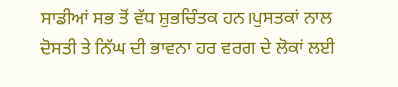ਸਾਡੀਆਂ ਸਭ ਤੋਂ ਵੱਧ ਸ਼ੁਭਚਿੰਤਕ ਹਨ।ਪੁਸਤਕਾਂ ਨਾਲ ਦੋਸਤੀ ਤੇ ਨਿੱਘ ਦੀ ਭਾਵਨਾ ਹਰ ਵਰਗ ਦੇ ਲੋਕਾਂ ਲਈ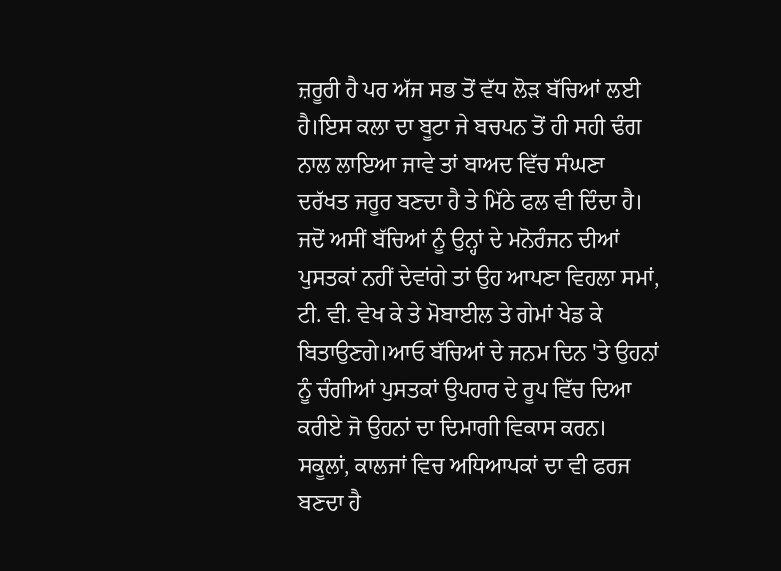ਜ਼ਰੂਰੀ ਹੈ ਪਰ ਅੱਜ ਸਭ ਤੋਂ ਵੱਧ ਲੋੜ ਬੱਚਿਆਂ ਲਈ ਹੈ।ਇਸ ਕਲਾ ਦਾ ਬੂਟਾ ਜੇ ਬਚਪਨ ਤੋਂ ਹੀ ਸਹੀ ਢੰਗ ਨਾਲ ਲਾਇਆ ਜਾਵੇ ਤਾਂ ਬਾਅਦ ਵਿੱਚ ਸੰਘਣਾ ਦਰੱਖਤ ਜਰੂਰ ਬਣਦਾ ਹੈ ਤੇ ਮਿੱਠੇ ਫਲ ਵੀ ਦਿੰਦਾ ਹੈ।
ਜਦੋਂ ਅਸੀਂ ਬੱਚਿਆਂ ਨੂੰ ਉਨ੍ਹਾਂ ਦੇ ਮਨੋਰੰਜਨ ਦੀਆਂ ਪੁਸਤਕਾਂ ਨਹੀਂ ਦੇਵਾਂਗੇ ਤਾਂ ਉਹ ਆਪਣਾ ਵਿਹਲਾ ਸਮਾਂ, ਟੀ. ਵੀ. ਵੇਖ ਕੇ ਤੇ ਮੋਬਾਈਲ ਤੇ ਗੇਮਾਂ ਖੇਡ ਕੇ ਬਿਤਾਉਣਗੇ।ਆਓ ਬੱਚਿਆਂ ਦੇ ਜਨਮ ਦਿਨ 'ਤੇ ਉਹਨਾਂ ਨੂੰ ਚੰਗੀਆਂ ਪੁਸਤਕਾਂ ਉਪਹਾਰ ਦੇ ਰੂਪ ਵਿੱਚ ਦਿਆ ਕਰੀਏ ਜੋ ਉਹਨਾਂ ਦਾ ਦਿਮਾਗੀ ਵਿਕਾਸ ਕਰਨ। ਸਕੂਲਾਂ, ਕਾਲਜਾਂ ਵਿਚ ਅਧਿਆਪਕਾਂ ਦਾ ਵੀ ਫਰਜ ਬਣਦਾ ਹੈ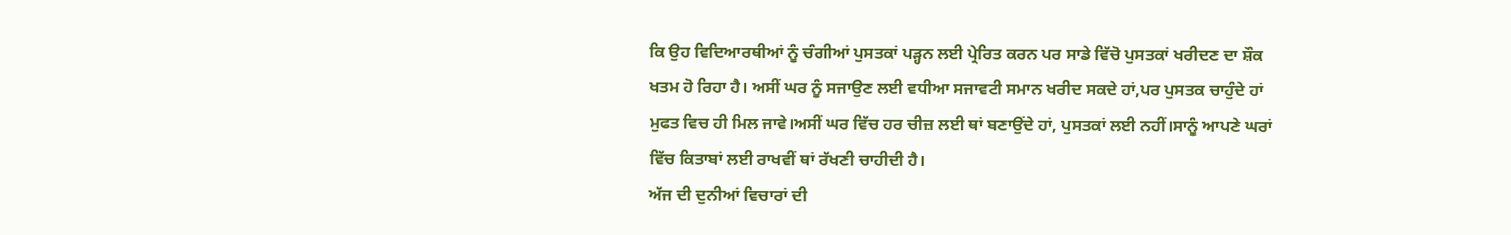ਕਿ ਉਹ ਵਿਦਿਆਰਥੀਆਂ ਨੂੰ ਚੰਗੀਆਂ ਪੁਸਤਕਾਂ ਪੜ੍ਹਨ ਲਈ ਪ੍ਰੇਰਿਤ ਕਰਨ ਪਰ ਸਾਡੇ ਵਿੱਚੋ ਪੁਸਤਕਾਂ ਖਰੀਦਣ ਦਾ ਸ਼ੌਕ ਖਤਮ ਹੋ ਰਿਹਾ ਹੈ। ਅਸੀਂ ਘਰ ਨੂੰ ਸਜਾਉਣ ਲਈ ਵਧੀਆ ਸਜਾਵਟੀ ਸਮਾਨ ਖਰੀਦ ਸਕਦੇ ਹਾਂ,ਪਰ ਪੁਸਤਕ ਚਾਹੁੰਦੇ ਹਾਂ ਮੁਫਤ ਵਿਚ ਹੀ ਮਿਲ ਜਾਵੇ।ਅਸੀਂ ਘਰ ਵਿੱਚ ਹਰ ਚੀਜ਼ ਲਈ ਥਾਂ ਬਣਾਉਂਦੇ ਹਾਂ, ਪੁਸਤਕਾਂ ਲਈ ਨਹੀਂ।ਸਾਨੂੰ ਆਪਣੇ ਘਰਾਂ ਵਿੱਚ ਕਿਤਾਬਾਂ ਲਈ ਰਾਖਵੀਂ ਥਾਂ ਰੱਖਣੀ ਚਾਹੀਦੀ ਹੈ।
ਅੱਜ ਦੀ ਦੁਨੀਆਂ ਵਿਚਾਰਾਂ ਦੀ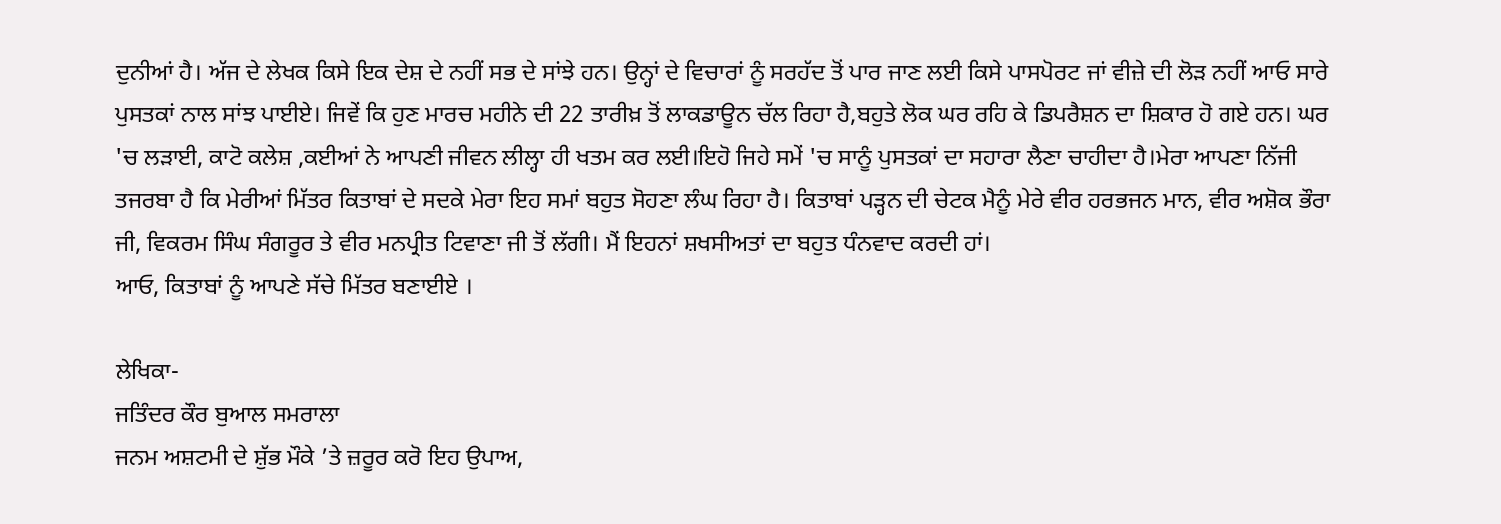ਦੁਨੀਆਂ ਹੈ। ਅੱਜ ਦੇ ਲੇਖਕ ਕਿਸੇ ਇਕ ਦੇਸ਼ ਦੇ ਨਹੀਂ ਸਭ ਦੇ ਸਾਂਝੇ ਹਨ। ਉਨ੍ਹਾਂ ਦੇ ਵਿਚਾਰਾਂ ਨੂੰ ਸਰਹੱਦ ਤੋਂ ਪਾਰ ਜਾਣ ਲਈ ਕਿਸੇ ਪਾਸਪੋਰਟ ਜਾਂ ਵੀਜ਼ੇ ਦੀ ਲੋੜ ਨਹੀਂ ਆਓ ਸਾਰੇ ਪੁਸਤਕਾਂ ਨਾਲ ਸਾਂਝ ਪਾਈਏ। ਜਿਵੇਂ ਕਿ ਹੁਣ ਮਾਰਚ ਮਹੀਨੇ ਦੀ 22 ਤਾਰੀਖ਼ ਤੋਂ ਲਾਕਡਾਊਨ ਚੱਲ ਰਿਹਾ ਹੈ,ਬਹੁਤੇ ਲੋਕ ਘਰ ਰਹਿ ਕੇ ਡਿਪਰੈਸ਼ਨ ਦਾ ਸ਼ਿਕਾਰ ਹੋ ਗਏ ਹਨ। ਘਰ 'ਚ ਲੜਾਈ, ਕਾਟੋ ਕਲੇਸ਼ ,ਕਈਆਂ ਨੇ ਆਪਣੀ ਜੀਵਨ ਲੀਲ੍ਹਾ ਹੀ ਖਤਮ ਕਰ ਲਈ।ਇਹੋ ਜਿਹੇ ਸਮੇਂ 'ਚ ਸਾਨੂੰ ਪੁਸਤਕਾਂ ਦਾ ਸਹਾਰਾ ਲੈਣਾ ਚਾਹੀਦਾ ਹੈ।ਮੇਰਾ ਆਪਣਾ ਨਿੱਜੀ ਤਜਰਬਾ ਹੈ ਕਿ ਮੇਰੀਆਂ ਮਿੱਤਰ ਕਿਤਾਬਾਂ ਦੇ ਸਦਕੇ ਮੇਰਾ ਇਹ ਸਮਾਂ ਬਹੁਤ ਸੋਹਣਾ ਲੰਘ ਰਿਹਾ ਹੈ। ਕਿਤਾਬਾਂ ਪੜ੍ਹਨ ਦੀ ਚੇਟਕ ਮੈਨੂੰ ਮੇਰੇ ਵੀਰ ਹਰਭਜਨ ਮਾਨ, ਵੀਰ ਅਸ਼ੋਕ ਭੌਰਾ ਜੀ, ਵਿਕਰਮ ਸਿੰਘ ਸੰਗਰੂਰ ਤੇ ਵੀਰ ਮਨਪ੍ਰੀਤ ਟਿਵਾਣਾ ਜੀ ਤੋਂ ਲੱਗੀ। ਮੈਂ ਇਹਨਾਂ ਸ਼ਖਸੀਅਤਾਂ ਦਾ ਬਹੁਤ ਧੰਨਵਾਦ ਕਰਦੀ ਹਾਂ।
ਆਓ, ਕਿਤਾਬਾਂ ਨੂੰ ਆਪਣੇ ਸੱਚੇ ਮਿੱਤਰ ਬਣਾਈਏ ।

ਲੇਖਿਕਾ-
ਜਤਿੰਦਰ ਕੌਰ ਬੁਆਲ ਸਮਰਾਲਾ
ਜਨਮ ਅਸ਼ਟਮੀ ਦੇ ਸ਼ੁੱਭ ਮੌਕੇ ’ਤੇ ਜ਼ਰੂਰ ਕਰੋ ਇਹ ਉਪਾਅ,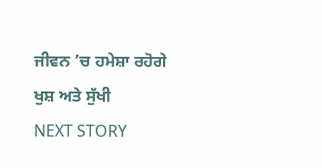ਜੀਵਨ ’ਚ ਹਮੇਸ਼ਾ ਰਹੋਗੇ ਖੁਸ਼ ਅਤੇ ਸੁੱਖੀ
NEXT STORY